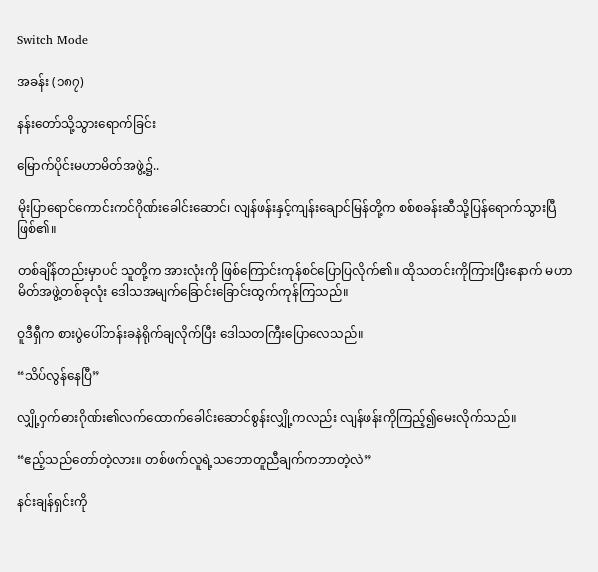Switch Mode

အခန်း (၁၈၇)

နန်းတော်သို့သွားရောက်ခြင်း

မြောက်ပိုင်းမဟာမိတ်အဖွဲ့၌..

မိုးပြာရောင်ကောင်းကင်ဂိုဏ်းခေါင်းဆောင်၊ လျန်ဖန်းနှင့်ကျန်းချောင်မြန်တို့က စစ်စခန်းဆီသို့ပြန်ရောက်သွားပြီဖြစ်၏။

တစ်ချိန်တည်းမှာပင် သူတို့က အားလုံးကို ဖြစ်ကြောင်းကုန်စင်ပြောပြလိုက်၏။ ထိုသတင်းကိုကြားပြီးနောက် မဟာမိတ်အဖွဲ့တစ်ခုလုံး ဒေါသအမျက်ခြောင်းခြောင်းထွက်ကုန်ကြသည်။

ဝူဒီရှီက စားပွဲပေါ်ဘန်းခနဲရိုက်ချလိုက်ပြီး ဒေါသတကြီးပြောလေသည်။

“သိပ်လွန်နေပြီ”

လျှို့ဝှက်ဓားဂိုဏ်း၏လက်ထောက်ခေါင်းဆောင်စွန်းလျှို့ကလည်း လျန်ဖန်းကိုကြည့်၍မေးလိုက်သည်။

“ဧည့်သည်တော်တဲ့လား။ တစ်ဖက်လူရဲ့သဘောတူညီချက်ကဘာတဲ့လဲ”

နင်းချန်ရှင်းကို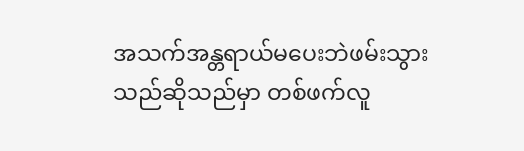အသက်အန္တရာယ်မပေးဘဲဖမ်းသွားသည်ဆိုသည်မှာ တစ်ဖက်လူ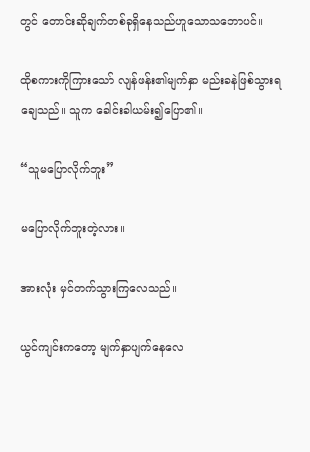တွင် တောင်းဆိုချက်တစ်ခုရှိနေသည်ဟူသောသဘောပင်။

ထိုစကားကိုကြားသော် လျန်ဖန်း၏မျက်နှာ မည်းခနဲဖြစ်သွားရချေသည်။ သူက ခေါင်းခါယမ်း၍ပြော၏။

“သူမပြောလိုက်ဘူး”

မပြောလိုက်ဘူးတဲ့လား။

အားလုံး မှင်တက်သွားကြလေသည်။

ယွင်ကျင်းကတော့ မျက်နှာပျက်နေလေ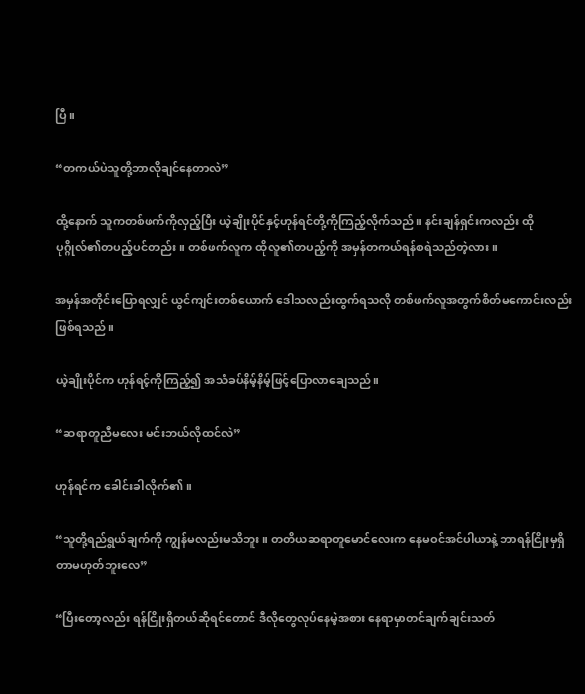ပြီ။

“တကယ်ပဲသူတို့ဘာလိုချင်နေတာလဲ”

ထို့နောက် သူကတစ်ဖက်ကိုလှည့်ပြီး ယဲ့ချိုးပိုင်နှင့်ဟုန်ရင်တို့ကိုကြည့်လိုက်သည်။ နင်းချန်ရှင်းကလည်း ထိုပုဂ္ဂိုလ်၏တပည့်ပင်တည်း။ တစ်ဖက်လူက ထိုလူ၏တပည့်ကို အမှန်တကယ်ရန်စရဲသည်တဲ့လား။

အမှန်အတိုင်းပြောရလျှင် ယွင်ကျင်းတစ်ယောက် ဒေါသလည်းထွက်ရသလို တစ်ဖက်လူအတွက်စိတ်မကောင်းလည်းဖြစ်ရသည်။

ယဲ့ချိုးပိုင်က ဟုန်ရင့်ကိုကြည့်၍ အသံခပ်နိမ့်နိမ့်ဖြင့်ပြောလာချေသည်။

“ဆရာတူညီမလေး မင်းဘယ်လိုထင်လဲ”

ဟုန်ရင်က ခေါင်းခါလိုက်၏။

“သူတို့ရည်ရွယ်ချက်ကို ကျွန်မလည်းမသိဘူး။ တတိယဆရာတူမောင်လေးက နေမဝင်အင်ပါယာနဲ့ ဘာရန်ငြိုးမှရှိတာမဟုတ်ဘူးလေ”

“ပြီးတော့လည်း ရန်ငြိုးရှိတယ်ဆိုရင်တောင် ဒီလိုတွေလုပ်နေမဲ့အစား နေရာမှာတင်ချက်ချင်းသတ်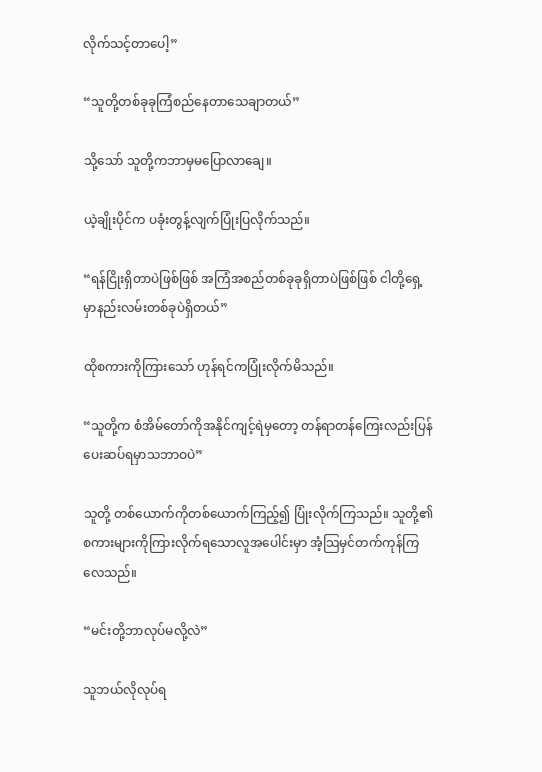လိုက်သင့်တာပေါ့”

“သူတို့တစ်ခုခုကြံစည်နေတာသေချာတယ်”

သို့သော် သူတို့ကဘာမှမပြောလာချေ။

ယဲ့ချိုးပိုင်က ပခုံးတွန့်လျက်ပြုံးပြလိုက်သည်။

“ရန်ငြိုးရှိတာပဲဖြစ်ဖြစ် အကြံအစည်တစ်ခုခုရှိတာပဲဖြစ်ဖြစ် ငါတို့ရှေ့မှာနည်းလမ်းတစ်ခုပဲရှိတယ်”

ထိုစကားကိုကြားသော် ဟုန်ရင်ကပြုံးလိုက်မိသည်။

“သူတို့က စံအိမ်တော်ကိုအနိုင်ကျင့်ရဲမှတော့ တန်ရာတန်ကြေးလည်းပြန်ပေးဆပ်ရမှာသဘာဝပဲ”

သူတို့ တစ်ယောက်ကိုတစ်ယောက်ကြည့်၍ ပြုံးလိုက်ကြသည်။ သူတို့၏စကားများကိုကြားလိုက်ရသောလူအပေါင်းမှာ အံ့သြမှင်တက်ကုန်ကြလေသည်။

“မင်းတို့ဘာလုပ်မလို့လဲ”

သူဘယ်လိုလုပ်ရ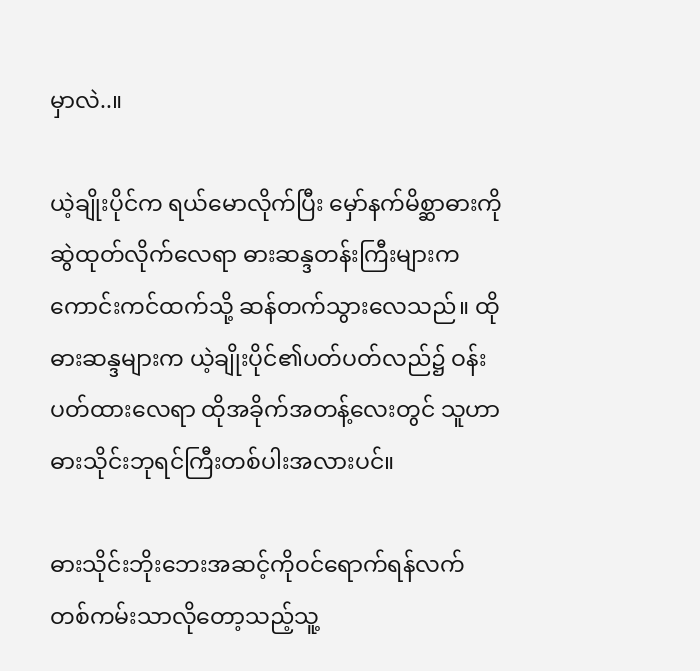မှာလဲ..။

ယဲ့ချိုးပိုင်က ရယ်မောလိုက်ပြီး မှော်နက်မိစ္ဆာဓားကိုဆွဲထုတ်လိုက်လေရာ ဓားဆန္ဒတန်းကြီးများက ကောင်းကင်ထက်သို့ ဆန်တက်သွားလေသည်။ ထိုဓားဆန္ဒများက ယဲ့ချိုးပိုင်၏ပတ်ပတ်လည်၌ ဝန်းပတ်ထားလေရာ ထိုအခိုက်အတန့်လေးတွင် သူဟာ ဓားသိုင်းဘုရင်ကြီးတစ်ပါးအလားပင်။

ဓားသိုင်းဘိုးဘေးအဆင့်ကိုဝင်ရောက်ရန်လက်တစ်ကမ်းသာလိုတော့သည့်သူ့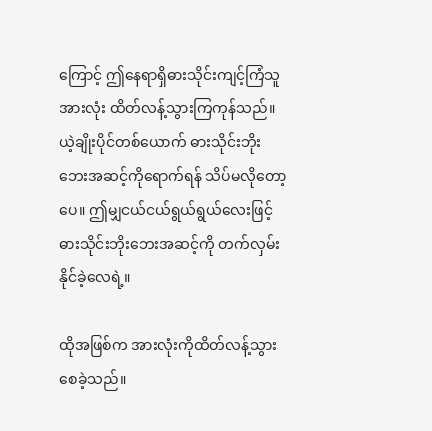ကြောင့် ဤနေရာရှိဓားသိုင်းကျင့်ကြံသူအားလုံး ထိတ်လန့်သွားကြကုန်သည်။ ယဲ့ချိုးပိုင်တစ်ယောက် ဓားသိုင်းဘိုးဘေးအဆင့်ကိုရောက်ရန် သိပ်မလိုတော့ပေ။ ဤမျှငယ်ငယ်ရွယ်ရွယ်လေးဖြင့် ဓားသိုင်းဘိုးဘေးအဆင့်ကို တက်လှမ်းနိုင်ခဲ့လေရဲ့။

ထိုအဖြစ်က အားလုံးကိုထိတ်လန့်သွားစေခဲ့သည်။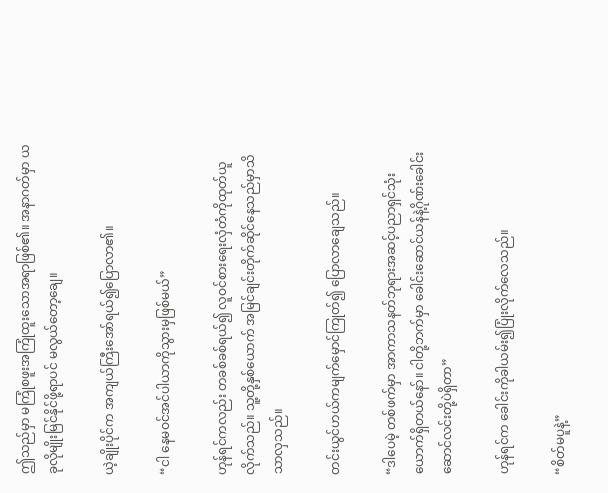ဤသည်မှာ မကြုံစဖူးအကြုံထူးသောအရာဖြစ်၏။ အနာဂတ်မှာ ယခုလိုမျိုးမြင်နိုင်ဖို့ရာပင် မလွယ်တော့ချေ။

ယဲ့ချိုးပိုင်က အကျယ်ကြီးအော်ရယ်၍ပြောလာ၏။

“ငါ နေမဝင်အင်ပါယာကိုသွားမှဖြစ်မယ်”

ဟုန်ရင်ကလည်း တခစ်ခစ်ရယ်၍ လူဝင်စားရေးလှံတံကိုထုတ်ယူလိုက်သည်။ သူ့တို့နှစ်ယောက် အမြင်ချင်းတိုက်ဆိုင်နေသည်မှာသိသာလှသည်။

တင်းယွင်ဟယ်ကမျက်မှောင်ကြုတ်၍ ပြောလာချေသည်။

“ဒါပေမဲ့ တစ်ဖက်မှာ အာကာသနတ်ဘုရားအဆင့်ပညာရှင်သုံးယောက်ရှိတယ်နော်။ ငါတို့ဘက်မှာ ခေါင်းဆောင်ယန်နဲ့ဂိုဏ်းခေါင်းဆောင်လင်းတို့ပဲရှိတာ”

ဟုန်ရင်က ခေါင်းကိုခါယမ်း၍ပြုံးလိုက်လေသည်။

“စိတ်မပူနဲ့”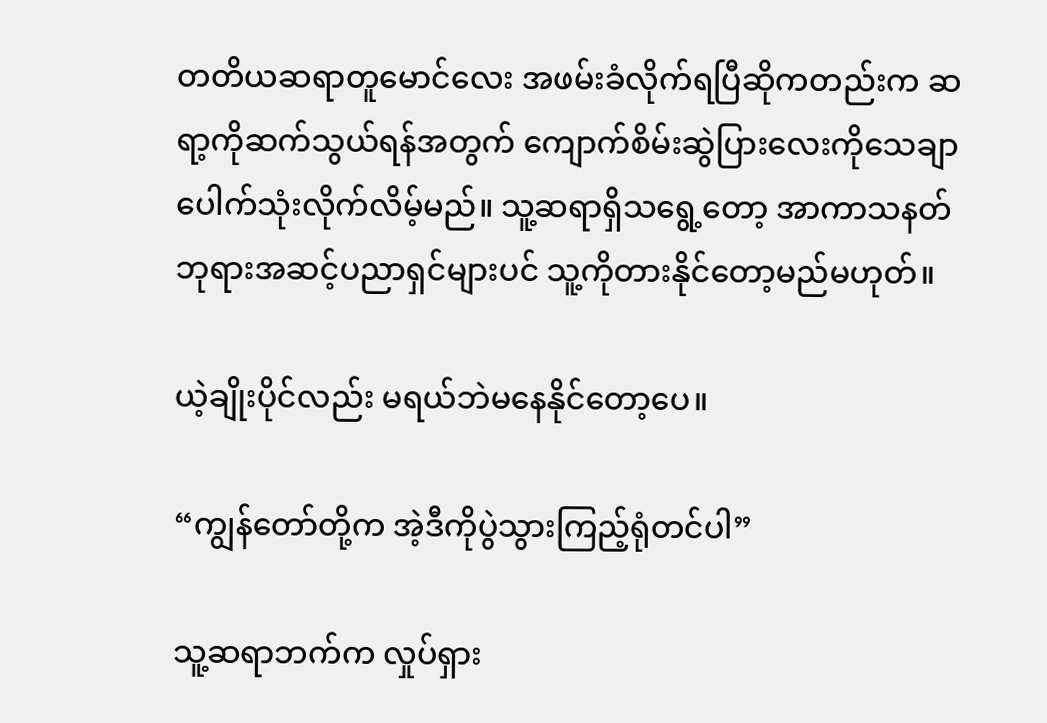တတိယဆရာတူမောင်လေး အဖမ်းခံလိုက်ရပြီဆိုကတည်းက ဆရာ့ကိုဆက်သွယ်ရန်အတွက် ကျောက်စိမ်းဆွဲပြားလေးကိုသေချာပေါက်သုံးလိုက်လိမ့်မည်။ သူ့ဆရာရှိသရွေ့တော့ အာကာသနတ်ဘုရားအဆင့်ပညာရှင်များပင် သူ့ကိုတားနိုင်တော့မည်မဟုတ်။

ယဲ့ချိုးပိုင်လည်း မရယ်ဘဲမနေနိုင်တော့ပေ။

“ကျွန်တော်တို့က အဲ့ဒီကိုပွဲသွားကြည့်ရုံတင်ပါ”

သူ့ဆရာဘက်က လှုပ်ရှား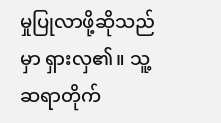မှုပြုလာဖို့ဆိုသည်မှာ ရှားလှ၏။ သူ့ဆရာတိုက်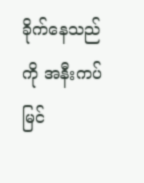ခိုက်နေသည်ကို အနီးကပ်မြင်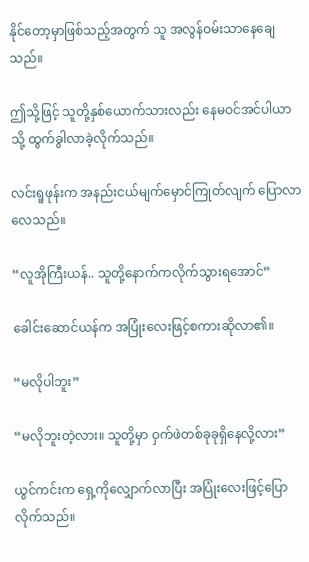နိုင်တော့မှာဖြစ်သည့်အတွက် သူ အလွန်ဝမ်းသာနေချေသည်။

ဤသို့ဖြင့် သူတို့နှစ်ယောက်သားလည်း နေမဝင်အင်ပါယာသို့ ထွက်ခွါလာခဲ့လိုက်သည်။

လင်းရူဖုန်းက အနည်းငယ်မျက်မှောင်ကြုတ်လျက် ပြောလာလေသည်။

“လူအိုကြီးယန်.. သူတို့နောက်ကလိုက်သွားရအောင်”

ခေါင်းဆောင်ယန်က အပြုံးလေးဖြင့်စကားဆိုလာ၏။

“မလိုပါဘူး”

“မလိုဘူးတဲ့လား။ သူတို့မှာ ဝှက်ဖဲတစ်ခုခုရှိနေလို့လား”

ယွင်ကင်းက ရှေ့ကိုလျှောက်လာပြီး အပြုံးလေးဖြင့်ပြောလိုက်သည်။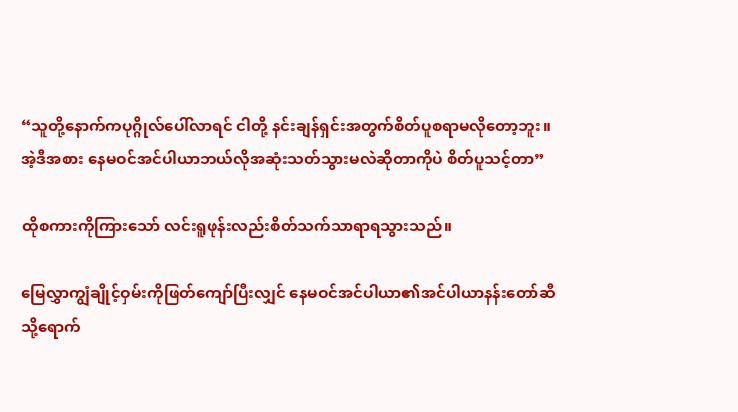“သူတို့နောက်ကပုဂ္ဂိုလ်ပေါ်လာရင် ငါတို့ နင်းချန်ရှင်းအတွက်စိတ်ပူစရာမလိုတော့ဘူး။ အဲ့ဒီအစား နေမဝင်အင်ပါယာဘယ်လိုအဆုံးသတ်သွားမလဲဆိုတာကိုပဲ စိတ်ပူသင့်တာ”

ထိုစကားကိုကြားသော် လင်းရူဖုန်းလည်းစိတ်သက်သာရာရသွားသည်။

မြေလွှာကျွံချိုင့်ဝှမ်းကိုဖြတ်ကျော်ပြီးလျှင် နေမဝင်အင်ပါယာ၏အင်ပါယာနန်းတော်ဆီသို့ရောက်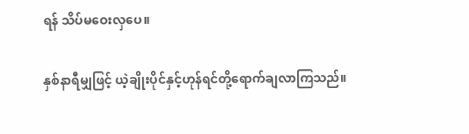ရန် သိပ်မဝေးလှပေ။

နှစ်နာရီမျှဖြင့် ယဲ့ချိုးပိုင်နှင့်ဟုန်ရင်တို့ရောက်ချလာကြသည်။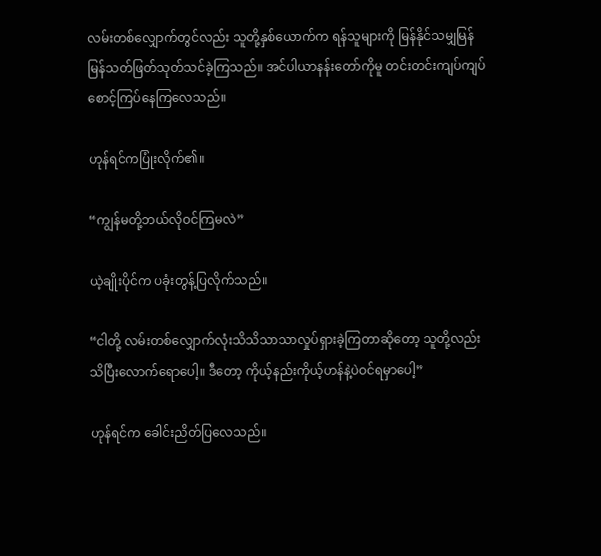လမ်းတစ်လျှောက်တွင်လည်း သူတို့နှစ်ယောက်က ရန်သူများကို မြန်နိုင်သမျှမြန်မြန်သတ်ဖြတ်သုတ်သင်ခဲ့ကြသည်။ အင်ပါယာနန်းတော်ကိုမူ တင်းတင်းကျပ်ကျပ်စောင့်ကြပ်နေကြလေသည်။

ဟုန်ရင်ကပြုံးလိုက်၏။

“ကျွန်မတို့ဘယ်လိုဝင်ကြမလဲ”

ယဲ့ချိုးပိုင်က ပခုံးတွန့်ပြလိုက်သည်။

“ငါတို့ လမ်းတစ်လျှောက်လုံးသိသိသာသာလှုပ်ရှားခဲ့ကြတာဆိုတော့ သူတို့လည်း သိပြီးလောက်ရောပေါ့။ ဒီတော့ ကိုယ့်နည်းကိုယ့်ဟန်နဲ့ပဲဝင်ရမှာပေါ့”

ဟုန်ရင်က ခေါင်းညိတ်ပြလေသည်။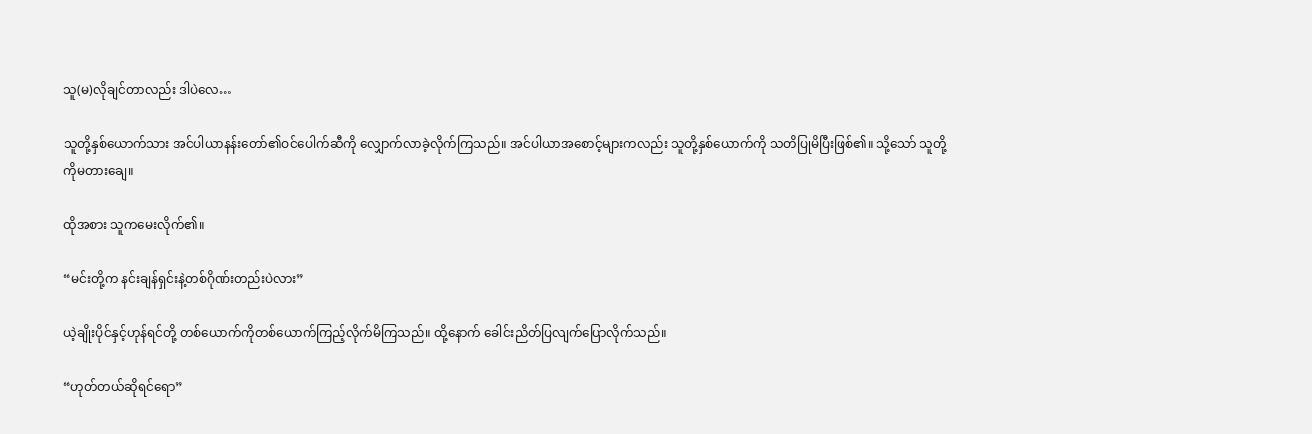သူ(မ)လိုချင်တာလည်း ဒါပဲလေ…

သူတို့နှစ်ယောက်သား အင်ပါယာနန်းတော်၏ဝင်ပေါက်ဆီကို လျှောက်လာခဲ့လိုက်ကြသည်။ အင်ပါယာအစောင့်များကလည်း သူတို့နှစ်ယောက်ကို သတိပြုမိပြီးဖြစ်၏။ သို့သော် သူတို့ကိုမတားချေ။

ထိုအစား သူကမေးလိုက်၏။

“မင်းတို့က နင်းချန်ရှင်းနဲ့တစ်ဂိုဏ်းတည်းပဲလား”

ယဲ့ချိုးပိုင်နှင့်ဟုန်ရင်တို့ တစ်ယောက်ကိုတစ်ယောက်ကြည့်လိုက်မိကြသည်။ ထို့နောက် ခေါင်းညိတ်ပြလျက်ပြောလိုက်သည်။

“ဟုတ်တယ်ဆိုရင်ရော”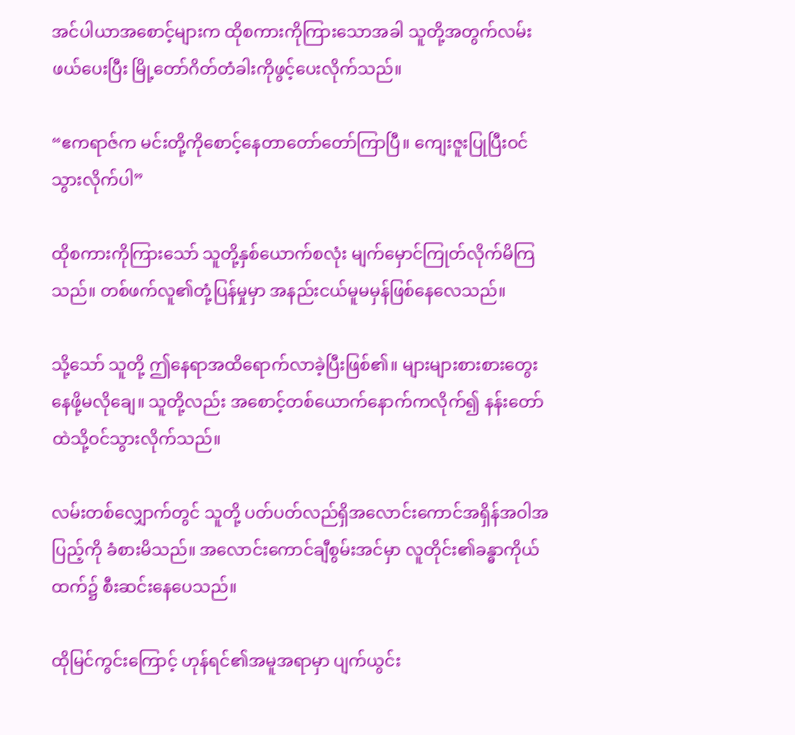အင်ပါယာအစောင့်များက ထိုစကားကိုကြားသောအခါ သူတို့အတွက်လမ်းဖယ်ပေးပြီး မြို့တော်ဂိတ်တံခါးကိုဖွင့်ပေးလိုက်သည်။

“ဧကရာဇ်က မင်းတို့ကိုစောင့်နေတာတော်တော်ကြာပြီ။ ကျေးဇူးပြုပြီးဝင်သွားလိုက်ပါ”

ထိုစကားကိုကြားသော် သူတို့နှစ်ယောက်စလုံး မျက်မှောင်ကြုတ်လိုက်မိကြသည်။ တစ်ဖက်လူ၏တုံ့ပြန်မှုမှာ အနည်းငယ်မူမမှန်ဖြစ်နေလေသည်။

သို့သော် သူတို့ ဤနေရာအထိရောက်လာခဲ့ပြီးဖြစ်၏။ များများစားစားတွေးနေဖို့မလိုချေ။ သူတို့လည်း အစောင့်တစ်ယောက်နောက်ကလိုက်၍ နန်းတော်ထဲသို့ဝင်သွားလိုက်သည်။

လမ်းတစ်လျှောက်တွင် သူတို့ ပတ်ပတ်လည်ရှိအလောင်းကောင်အရှိန်အဝါအပြည့်ကို ခံစားမိသည်။ အလောင်းကောင်ချီစွမ်းအင်မှာ လူတိုင်း၏ခန္ဓာကိုယ်ထက်၌ စီးဆင်းနေပေသည်။

ထိုမြင်ကွင်းကြောင့် ဟုန်ရင်၏အမူအရာမှာ ပျက်ယွင်း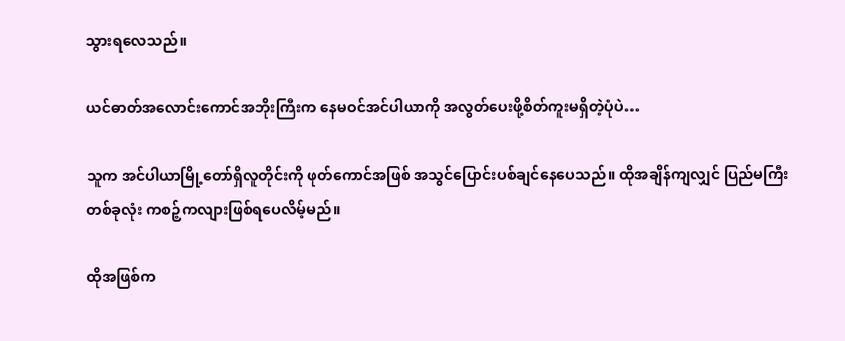သွားရလေသည်။

ယင်ဓာတ်အလောင်းကောင်အဘိုးကြီးက နေမဝင်အင်ပါယာကို အလွတ်ပေးဖို့စိတ်ကူးမရှိတဲ့ပုံပဲ…

သူက အင်ပါယာမြို့တော်ရှိလူတိုင်းကို ဖုတ်ကောင်အဖြစ် အသွင်ပြောင်းပစ်ချင်နေပေသည်။ ထိုအချိန်ကျလျှင် ပြည်မကြီးတစ်ခုလုံး ကစဉ့်ကလျားဖြစ်ရပေလိမ့်မည်။

ထိုအဖြစ်က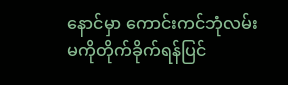နောင်မှာ ကောင်းကင်ဘုံလမ်းမကိုတိုက်ခိုက်ရန်ပြင်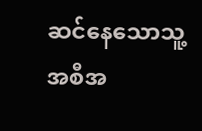ဆင်နေသောသူ့အစီအ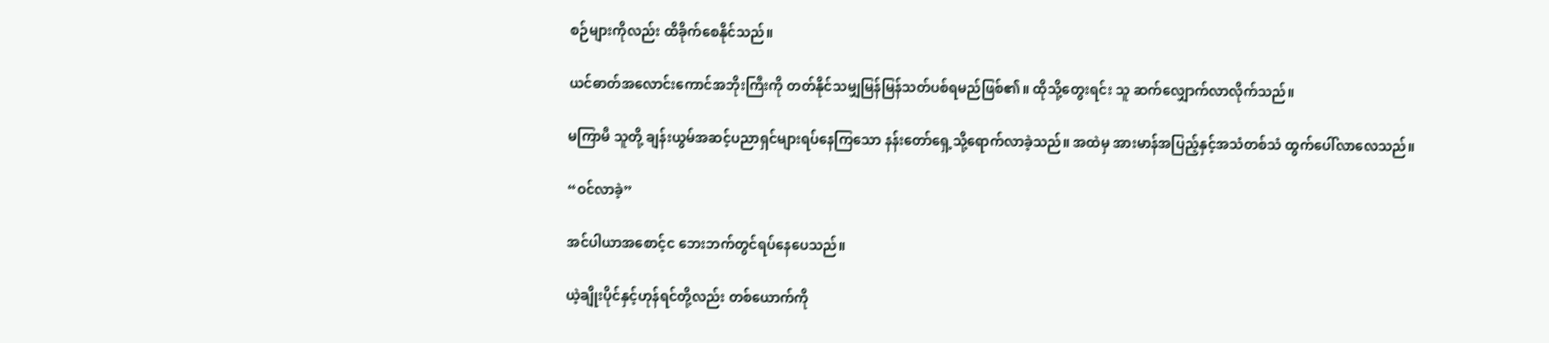စဉ်များကိုလည်း ထိခိုက်စေနိုင်သည်။

ယင်ဓာတ်အလောင်းကောင်အဘိုးကြီးကို တတ်နိုင်သမျှမြန်မြန်သတ်ပစ်ရမည်ဖြစ်၏။ ထိုသို့တွေးရင်း သူ ဆက်လျှောက်လာလိုက်သည်။

မကြာမီ သူတို့ ချန်းယွမ်အဆင့်ပညာရှင်များရပ်နေကြသော နန်းတော်ရှေ့သို့ရောက်လာခဲ့သည်။ အထဲမှ အားမာန်အပြည့်နှင့်အသံတစ်သံ ထွက်ပေါ်လာလေသည်။

“ဝင်လာခဲ့”

အင်ပါယာအစောင့်င ဘေးဘက်တွင်ရပ်နေပေသည်။

ယဲ့ချိုးပိုင်နှင့်ဟုန်ရင်တို့လည်း တစ်ယောက်ကို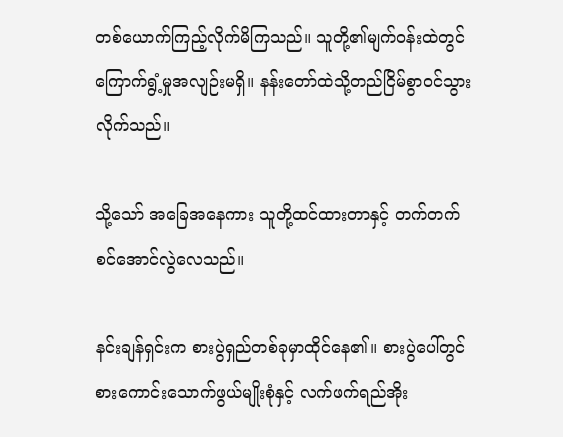တစ်ယောက်ကြည့်လိုက်မိကြသည်။ သူတို့၏မျက်ဝန်းထဲတွင် ကြောက်ရွံ့မှုအလျဉ်းမရှိ။ နန်းတော်ထဲသို့တည်ငြိမ်စွာဝင်သွားလိုက်သည်။

သို့သော် အခြေအနေကား သူတို့ထင်ထားတာနှင့် တက်တက်စင်အောင်လွဲလေသည်။

နင်းချန်ရှင်းက စားပွဲရှည်တစ်ခုမှာထိုင်နေ၏။ စားပွဲပေါ်တွင် စားကောင်းသောက်ဖွယ်မျိုးစုံနှင့် လက်ဖက်ရည်အိုး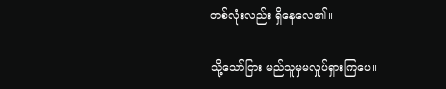တစ်လုံးလည်း ရှိနေလေ၏။

သို့သော်ငြား မည်သူမှမလှုပ်ရှားကြပေ။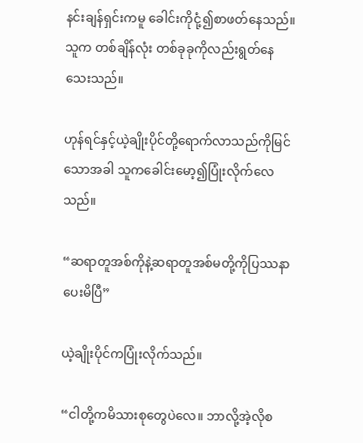နင်းချန်ရှင်းကမူ ခေါင်းကိုငုံ့၍စာဖတ်နေသည်။ သူက တစ်ချိန်လုံး တစ်ခုခုကိုလည်းရွတ်နေသေးသည်။

ဟုန်ရင်နှင့်ယဲ့ချိုးပိုင်တို့ရောက်လာသည်ကိုမြင်သောအခါ သူကခေါင်းမော့၍ပြုံးလိုက်လေသည်။

“ဆရာတူအစ်ကိုနဲ့ဆရာတူအစ်မတို့ကိုပြဿနာပေးမိပြီ”

ယဲ့ချိုးပိုင်ကပြုံးလိုက်သည်။

“ငါတို့ကမိသားစုတွေပဲလေ။ ဘာလို့အဲ့လိုစ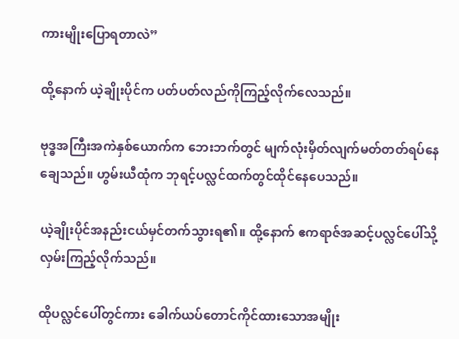ကားမျိုးပြောရတာလဲ”

ထို့နောက် ယဲ့ချိုးပိုင်က ပတ်ပတ်လည်ကိုကြည့်လိုက်လေသည်။

ဗုဒ္ဓအကြီးအကဲနှစ်ယောက်က ဘေးဘက်တွင် မျက်လုံးမှိတ်လျက်မတ်တတ်ရပ်နေချေသည်။ ဟွမ်းယီထုံက ဘုရင့်ပလ္လင်ထက်တွင်ထိုင်နေပေသည်။

ယဲ့ချိုးပိုင်အနည်းငယ်မှင်တက်သွားရ၏။ ထို့နောက် ဧကရာဇ်အဆင့်ပလ္လင်ပေါ်သို့ လှမ်းကြည့်လိုက်သည်။

ထိုပလ္လင်ပေါ်တွင်ကား ခေါက်ယပ်တောင်ကိုင်ထားသောအမျိုး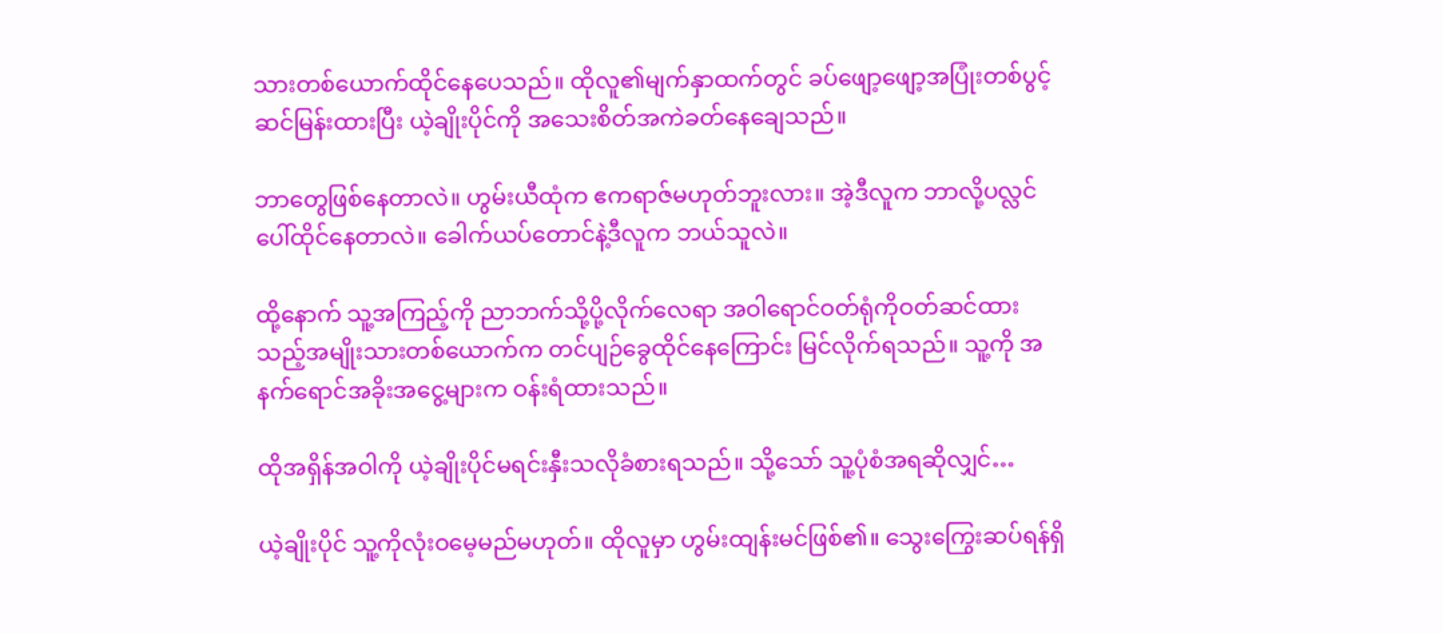သားတစ်ယောက်ထိုင်နေပေသည်။ ထိုလူ၏မျက်နှာထက်တွင် ခပ်ဖျော့ဖျော့အပြုံးတစ်ပွင့်ဆင်မြန်းထားပြီး ယဲ့ချိုးပိုင်ကို အသေးစိတ်အကဲခတ်နေချေသည်။

ဘာတွေဖြစ်နေတာလဲ။ ဟွမ်းယီထုံက ဧကရာဇ်မဟုတ်ဘူးလား။ အဲ့ဒီလူက ဘာလို့ပလ္လင်ပေါ်ထိုင်နေတာလဲ။ ခေါက်ယပ်တောင်နဲ့ဒီလူက ဘယ်သူလဲ။

ထို့နောက် သူ့အကြည့်ကို ညာဘက်သို့ပို့လိုက်လေရာ အဝါရောင်ဝတ်ရုံကိုဝတ်ဆင်ထားသည့်အမျိုးသားတစ်ယောက်က တင်ပျဉ်ခွေထိုင်နေကြောင်း မြင်လိုက်ရသည်။ သူ့ကို အနက်ရောင်အခိုးအငွေ့များက ဝန်းရံထားသည်။

ထိုအရှိန်အဝါကို ယဲ့ချိုးပိုင်မရင်းနှီးသလိုခံစားရသည်။ သို့သော် သူ့ပုံစံအရဆိုလျှင်…

ယဲ့ချိုးပိုင် သူ့ကိုလုံးဝမေ့မည်မဟုတ်။ ထိုလူမှာ ဟွမ်းထျန်းမင်ဖြစ်၏။ သွေးကြွေးဆပ်ရန်ရှိ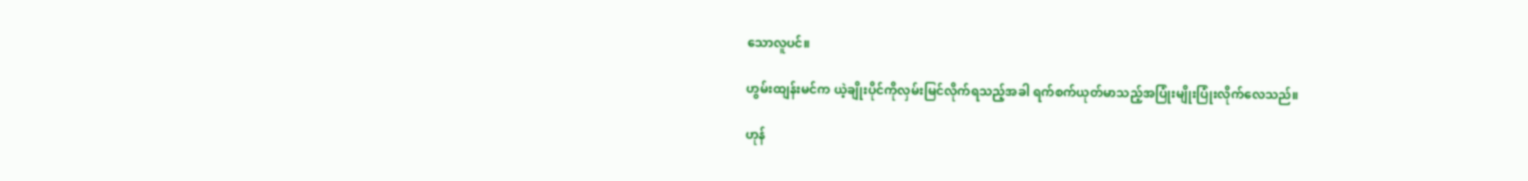သောလူပင်။

ဟွမ်းထျန်းမင်က ယဲ့ချိုးပိုင်ကိုလှမ်းမြင်လိုက်ရသည့်အခါ ရက်စက်ယုတ်မာသည့်အပြုံးမျိုးပြုံးလိုက်လေသည်။

ဟုန်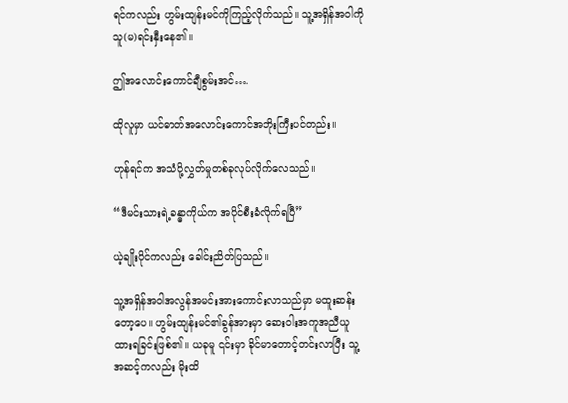ရင်ကလည်း ဟွမ်းထျန်းမင်ကိုကြည့်လိုက်သည်။ သူ့အရှိန်အဝါကို သူ(မ)ရင်းနှီးနေ၏။

ဤအလောင်းကောင်ချီစွမ်းအင်….

ထိုလူမှာ ယင်ဓာတ်အလောင်းကောင်အဘိုးကြီးပင်တည်း။

ဟုန်ရင်က အသံပို့လွှတ်မှုတစ်ခုလုပ်လိုက်လေသည်။

“ဒီမင်းသားရဲ့ခန္ဓာကိုယ်က အပိုင်စီးခံလိုက်ရပြီ”

ယဲ့ချိုးပိုင်ကလည်း ခေါင်းညိတ်ပြသည်။

သူ့အရှိန်အဝါအလွန်အမင်းအားကောင်းလာသည်မှာ မထူးဆန်းတော့ပေ။ ဟွမ်းထျန်းမင်၏ခွန်အားမှာ ဆေးဝါးအကူအညီယူထားရခြင်းဖြစ်၏။ ယခုမူ ၎င်းမှာ ခိုင်မာတောင့်တင်းလာပြီး သူ့အဆင့်ကလည်း မိုးထိ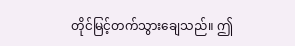တိုင်မြင့်တက်သွားချေသည်။ ဤ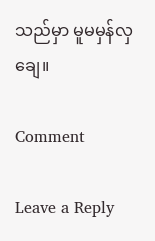သည်မှာ မူမမှန်လှချေ။

Comment

Leave a Reply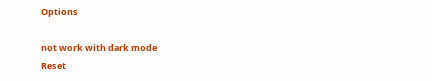Options

not work with dark mode
Reset